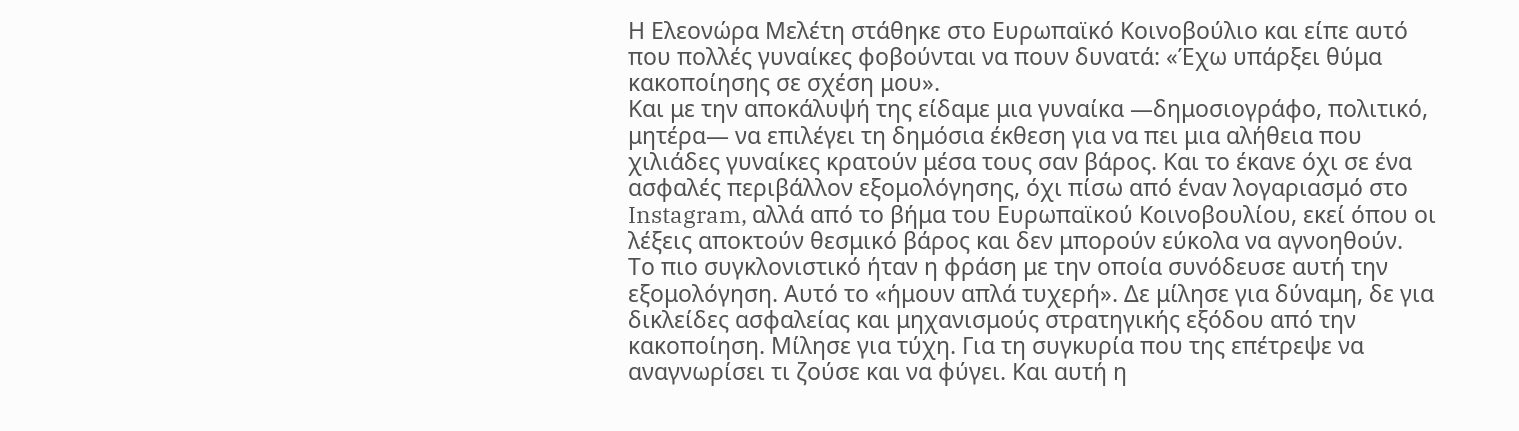Η Ελεονώρα Μελέτη στάθηκε στο Ευρωπαϊκό Κοινοβούλιο και είπε αυτό που πολλές γυναίκες φοβούνται να πουν δυνατά: «Έχω υπάρξει θύμα κακοποίησης σε σχέση μου».
Και με την αποκάλυψή της είδαμε μια γυναίκα —δημοσιογράφο, πολιτικό, μητέρα— να επιλέγει τη δημόσια έκθεση για να πει μια αλήθεια που χιλιάδες γυναίκες κρατούν μέσα τους σαν βάρος. Και το έκανε όχι σε ένα ασφαλές περιβάλλον εξομολόγησης, όχι πίσω από έναν λογαριασμό στο Instagram, αλλά από το βήμα του Ευρωπαϊκού Κοινοβουλίου, εκεί όπου οι λέξεις αποκτούν θεσμικό βάρος και δεν μπορούν εύκολα να αγνοηθούν.
Το πιο συγκλονιστικό ήταν η φράση με την οποία συνόδευσε αυτή την εξομολόγηση. Αυτό το «ήμουν απλά τυχερή». Δε μίλησε για δύναμη, δε για δικλείδες ασφαλείας και μηχανισμούς στρατηγικής εξόδου από την κακοποίηση. Μίλησε για τύχη. Για τη συγκυρία που της επέτρεψε να αναγνωρίσει τι ζούσε και να φύγει. Και αυτή η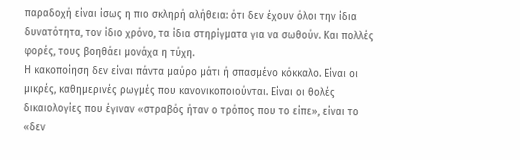παραδοχή είναι ίσως η πιο σκληρή αλήθεια: ότι δεν έχουν όλοι την ίδια δυνατότητα, τον ίδιο χρόνο, τα ίδια στηρίγματα για να σωθούν. Και πολλές φορές, τους βοηθάει μονάχα η τύχη.
Η κακοποίηση δεν είναι πάντα μαύρο μάτι ή σπασμένο κόκκαλο. Είναι οι μικρές, καθημερινές ρωγμές που κανονικοποιούνται. Είναι οι θολές δικαιολογίες που έγιναν «στραβός ήταν ο τρόπος που το είπε», είναι το «δεν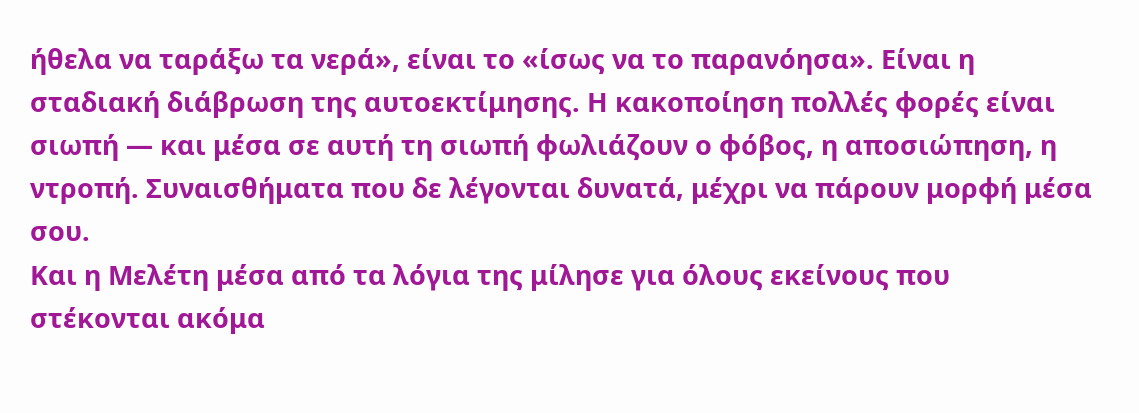ήθελα να ταράξω τα νερά», είναι το «ίσως να το παρανόησα». Είναι η σταδιακή διάβρωση της αυτοεκτίμησης. Η κακοποίηση πολλές φορές είναι σιωπή — και μέσα σε αυτή τη σιωπή φωλιάζουν ο φόβος, η αποσιώπηση, η ντροπή. Συναισθήματα που δε λέγονται δυνατά, μέχρι να πάρουν μορφή μέσα σου.
Και η Μελέτη μέσα από τα λόγια της μίλησε για όλους εκείνους που στέκονται ακόμα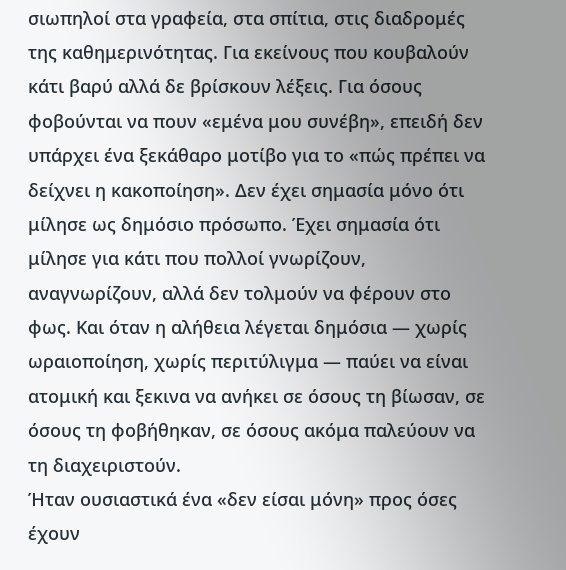σιωπηλοί στα γραφεία, στα σπίτια, στις διαδρομές της καθημερινότητας. Για εκείνους που κουβαλούν κάτι βαρύ αλλά δε βρίσκουν λέξεις. Για όσους φοβούνται να πουν «εμένα μου συνέβη», επειδή δεν υπάρχει ένα ξεκάθαρο μοτίβο για το «πώς πρέπει να δείχνει η κακοποίηση». Δεν έχει σημασία μόνο ότι μίλησε ως δημόσιο πρόσωπο. Έχει σημασία ότι μίλησε για κάτι που πολλοί γνωρίζουν, αναγνωρίζουν, αλλά δεν τολμούν να φέρουν στο φως. Και όταν η αλήθεια λέγεται δημόσια — χωρίς ωραιοποίηση, χωρίς περιτύλιγμα — παύει να είναι ατομική και ξεκινα να ανήκει σε όσους τη βίωσαν, σε όσους τη φοβήθηκαν, σε όσους ακόμα παλεύουν να τη διαχειριστούν.
Ήταν ουσιαστικά ένα «δεν είσαι μόνη» προς όσες έχουν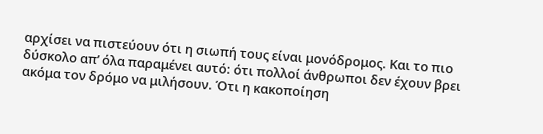αρχίσει να πιστεύουν ότι η σιωπή τους είναι μονόδρομος. Και το πιο δύσκολο απ’ όλα παραμένει αυτό: ότι πολλοί άνθρωποι δεν έχουν βρει ακόμα τον δρόμο να μιλήσουν. Ότι η κακοποίηση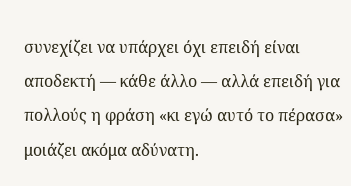συνεχίζει να υπάρχει όχι επειδή είναι αποδεκτή — κάθε άλλο — αλλά επειδή για πολλούς η φράση «κι εγώ αυτό το πέρασα» μοιάζει ακόμα αδύνατη.